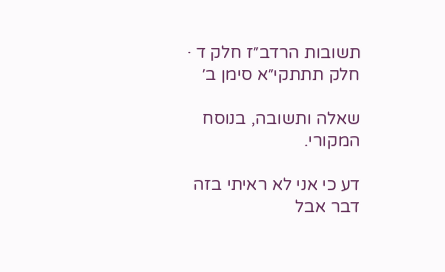תשובות הרדב״ז חלק ד · חלק תתתקי״א סימן ב׳

שאלה ותשובה, בנוסח המקורי.

דע כי אני לא ראיתי בזה דבר אבל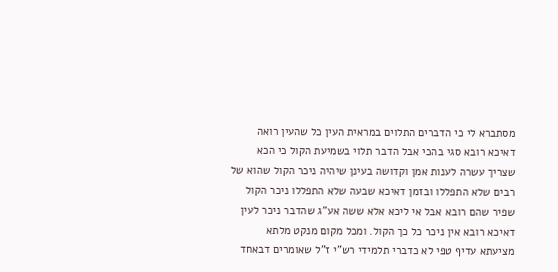מסתברא לי כי הדברים התלוים במראית העין כל שהעין רואה דאיכא רובא סגי בהכי אבל הדבר תלוי בשמיעת הקול כי הכא שצריך עשרה לענות אמן וקדושה בעינן שיהיה ניכר הקול שהוא של רבים שלא התפללו ובזמן דאיכא שבעה שלא התפללו ניכר הקול שפיר שהם רובא אבל אי ליכא אלא ששה אע"ג שהדבר ניכר לעין דאיכא רובא אין ניכר כל כך הקול. ומכל מקום מנקט מלתא מציעתא עדיף טפי לא כדברי תלמידי רש"י ז"ל שאומרים דבאחד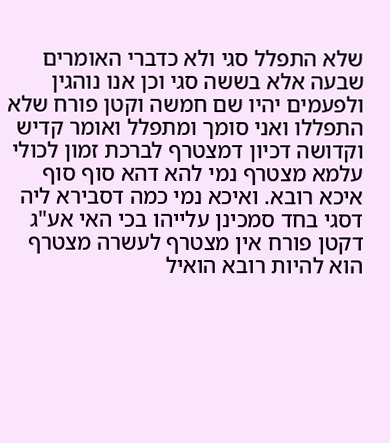שלא התפלל סגי ולא כדברי האומרים שבעה אלא בששה סגי וכן אנו נוהגין ולפעמים יהיו שם חמשה וקטן פורח שלא התפללו ואני סומך ומתפלל ואומר קדיש וקדושה דכיון דמצטרף לברכת זמון לכולי עלמא מצטרף נמי להא דהא סוף סוף איכא רובא. ואיכא נמי כמה דסבירא ליה דסגי בחד סמכינן עלייהו בכי האי אע"ג דקטן פורח אין מצטרף לעשרה מצטרף הוא להיות רובא הואיל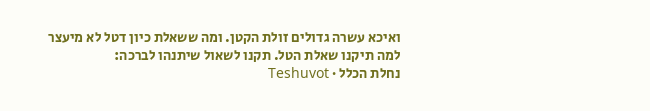ואיכא עשרה גדולים זולת הקטן. ומה ששאלת כיון דטל לא מיעצר למה תיקנו שאלת הטל. תקנו לשאול שיתנהו לברכה:
נחלת הכלל · Teshuvot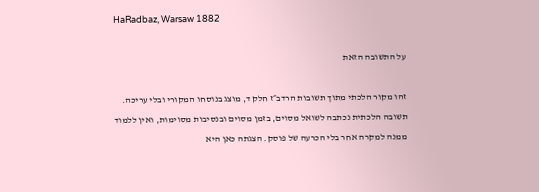HaRadbaz, Warsaw 1882

על התשובה הזאת

זהו מקור הלכתי מתוך תשובות הרדב״ז חלק ד, מוצג בנוסחו המקורי ובלי עריכה. תשובה הלכתית נכתבה לשואל מסוים, בזמן מסוים ובנסיבות מסוימות, ואין ללמוד ממנה למקרה אחר בלי הכרעה של פוסק. הצגתה כאן היא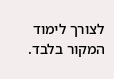לצורך לימוד המקור בלבד.